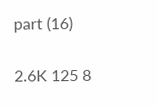part (16)

2.6K 125 8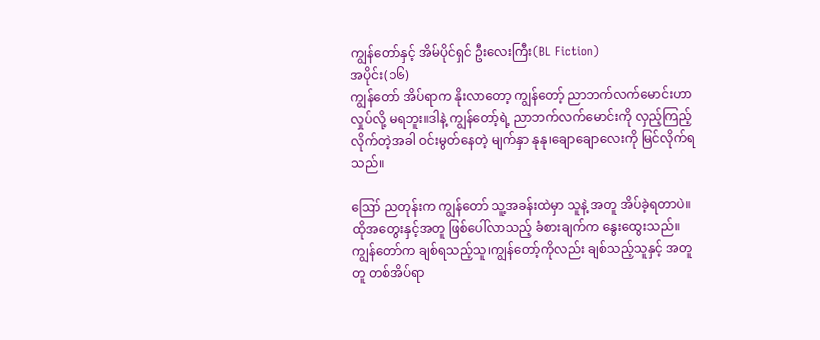ကျွန်တော်နှင့် အိမ်ပိုင်ရှင် ဦးလေးကြီး(BL Fiction)
အပိုင်း(၁၆)
ကျွန်တော် အိပ်ရာက နိုးလာတော့ ကျွန်တော့် ညာဘက်လက်မောင်းဟာ လှုပ်လို့ မရဘူး။ဒါနဲ့ ကျွန်တော့်ရဲ့ ညာဘက်လက်မောင်းကို လှည့်ကြည့်လိုက်တဲ့အခါ ဝင်းမွတ်နေတဲ့ မျက်နှာ နုနု၊ချောချောလေးကို မြင်လိုက်ရသည်။

ဪ ညတုန်းက ကျွန်တော် သူ့အခန်းထဲမှာ သူနဲ့ အတူ အိပ်ခဲ့ရတာပဲ။
ထိုအတွေးနှင့်အတူ ဖြစ်ပေါ်လာသည့် ခံစားချက်က နွေးထွေးသည်။
ကျွန်တော်က ချစ်ရသည့်သူ၊ကျွန်တော့်ကိုလည်း ချစ်သည့်သူနှင့် အတူတူ တစ်အိပ်ရာ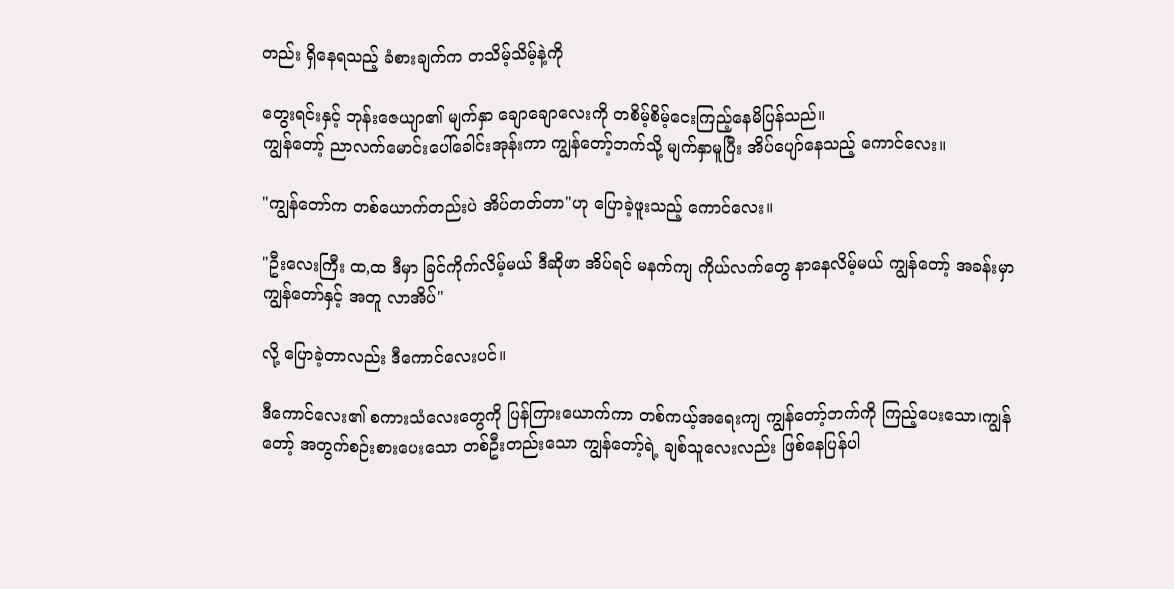တည်း ရှိနေရသည့် ခံစားချက်က တသိမ့်သိမ့်နဲ့ကို

တွေးရင်းနှင့် ဘုန်းဇေယျာ၏ မျက်နှာ ချောချောလေးကို တစိမ့်စိမ့်ငေးကြည့်နေမိပြန်သည်။
ကျွန်တော့် ညာလက်မောင်းပေါ်ခေါင်းအုန်းကာ ကျွန်တော့်ဘက်သို့ မျက်နှာမူပြီး အိပ်ပျော်နေသည့် ကောင်လေး။

"ကျွန်တော်က တစ်ယောက်တည်းပဲ အိပ်တတ်တာ"ဟု ပြောခဲ့ဖူးသည့် ကောင်လေး။

"ဦးလေးကြီး ထ,ထ ဒီမှာ ခြင်ကိုက်လိမ့်မယ် ဒီဆိုဖာ အိပ်ရင် မနက်ကျ ကိုယ်လက်တွေ နာနေလိမ့်မယ် ကျွန်တော့် အခန်းမှာ ကျွန်တော်နှင့် အတူ လာအိပ်"

လို့ ပြောခဲ့တာလည်း ဒီကောင်လေးပင်။

ဒီကောင်လေး၏ စကားသံလေးတွေကို ပြန်ကြားယောက်ကာ တစ်ကယ့်အရေးကျ ကျွန်တော့်ဘက်ကို ကြည့်ပေးသော၊ကျွန်တော့် အတွက်စဉ်းစားပေးသော တစ်ဦးတည်းသော ကျွန်တော့်ရဲ့ ချစ်သူလေးလည်း ဖြစ်နေပြန်ပါ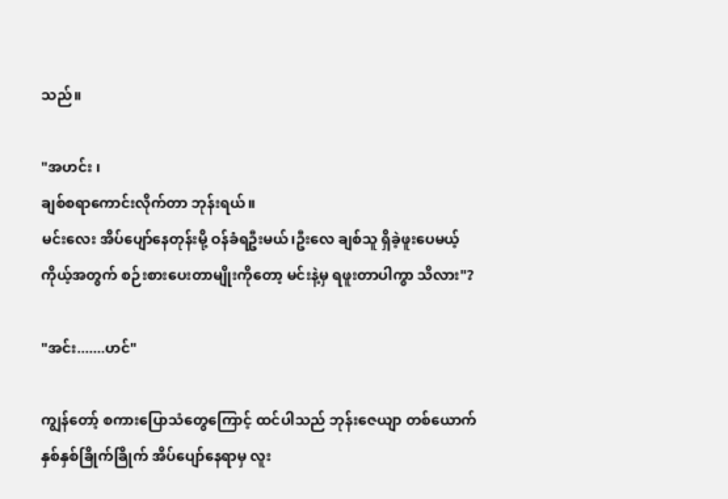သည်။

"အဟင်း ၊
ချစ်စရာကောင်းလိုက်တာ ဘုန်းရယ်။
မင်းလေး အိပ်ပျော်နေတုန်းမို့ ဝန်ခံရဦးမယ်၊ဦးလေ ချစ်သူ ရှိခဲ့ဖူးပေမယ့် ကိုယ့်အတွက် စဉ်းစားပေးတာမျိုးကိုတော့ မင်းနဲ့မှ ရဖူးတာပါကွာ သိလား"?

"အင်း.......ဟင်"

ကျွန်တော့် စကားပြောသံတွေကြောင့် ထင်ပါသည် ဘုန်းဇေယျာ တစ်ယောက် နှစ်နှစ်ခြိုက်ခြိုက် အိပ်ပျော်နေရာမှ လူး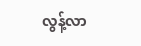လွန့်လာ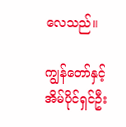လေသည်။

ကျွန်တော်နှင့် အိမ်ပိုင်ရှင်ဦး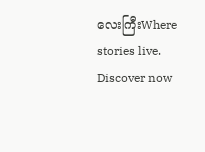လေးကြီးWhere stories live. Discover now